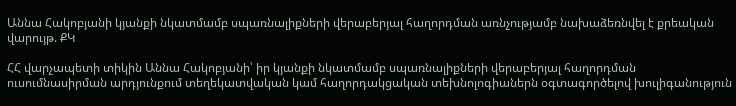Աննա Հակոբյանի կյանքի նկատմամբ սպառնալիքների վերաբերյալ հաղորդման առնչությամբ նախաձեռնվել է քրեական վարույթ. ՔԿ

ՀՀ վարչապետի տիկին Աննա Հակոբյանի՝ իր կյանքի նկատմամբ սպառնալիքների վերաբերյալ հաղորդման ուսումնասիրման արդյունքում տեղեկատվական կամ հաղորդակցական տեխնոլոգիաներն օգտագործելով խուլիգանություն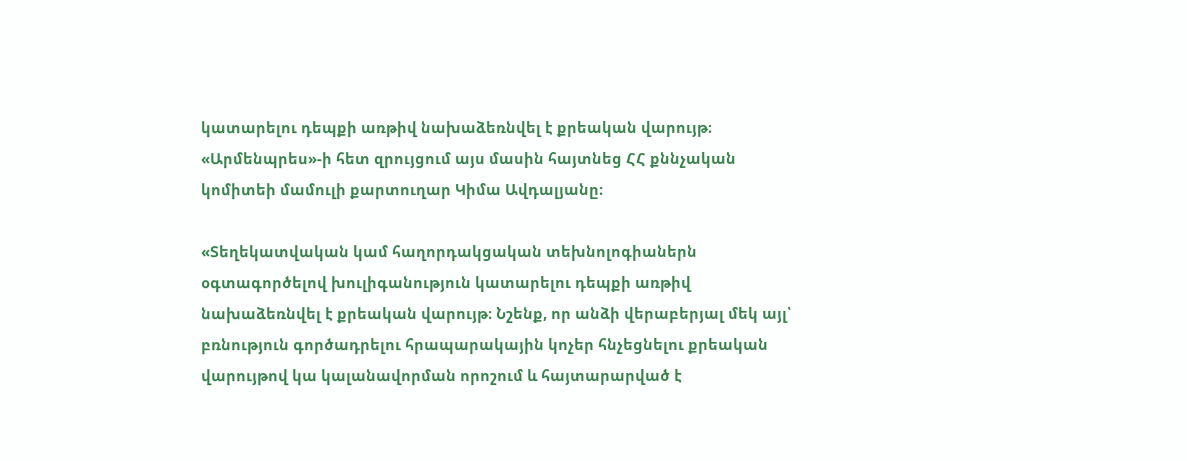կատարելու դեպքի առթիվ նախաձեռնվել է քրեական վարույթ։ «Արմենպրես»-ի հետ զրույցում այս մասին հայտնեց ՀՀ քննչական կոմիտեի մամուլի քարտուղար Կիմա Ավդալյանը։

«Տեղեկատվական կամ հաղորդակցական տեխնոլոգիաներն օգտագործելով խուլիգանություն կատարելու դեպքի առթիվ նախաձեռնվել է քրեական վարույթ։ Նշենք, որ անձի վերաբերյալ մեկ այլ՝ բռնություն գործադրելու հրապարակային կոչեր հնչեցնելու քրեական վարույթով կա կալանավորման որոշում և հայտարարված է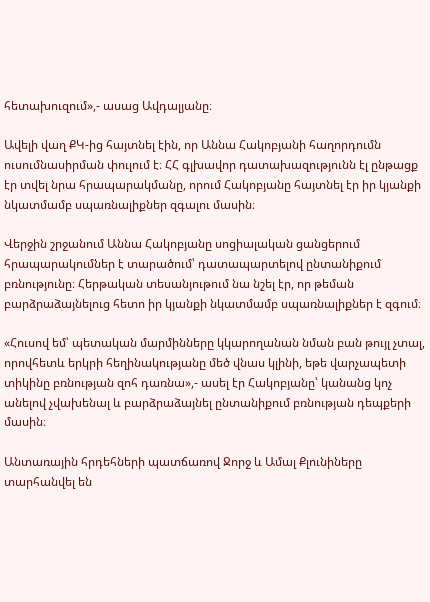հետախուզում»,- ասաց Ավդալյանը։

Ավելի վաղ ՔԿ-ից հայտնել էին, որ Աննա Հակոբյանի հաղորդումն ուսումնասիրման փուլում է։ ՀՀ գլխավոր դատախազությունն էլ ընթացք էր տվել նրա հրապարակմանը, որում Հակոբյանը հայտնել էր իր կյանքի նկատմամբ սպառնալիքներ զգալու մասին։

Վերջին շրջանում Աննա Հակոբյանը սոցիալական ցանցերում հրապարակումներ է տարածում՝ դատապարտելով ընտանիքում բռնությունը։ Հերթական տեսանյութում նա նշել էր, որ թեման բարձրաձայնելուց հետո իր կյանքի նկատմամբ սպառնալիքներ է զգում։

«Հուսով եմ՝ պետական մարմինները կկարողանան նման բան թույլ չտալ, որովհետև երկրի հեղինակությանը մեծ վնաս կլինի, եթե վարչապետի տիկինը բռնության զոհ դառնա»,- ասել էր Հակոբյանը՝ կանանց կոչ անելով չվախենալ և բարձրաձայնել ընտանիքում բռնության դեպքերի մասին։

Անտառային հրդեհների պատճառով Ջորջ և Ամալ Քլունիները տարհանվել են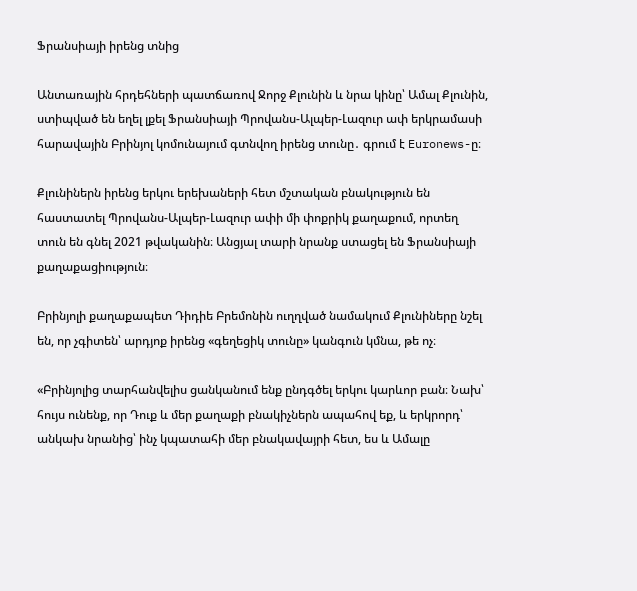Ֆրանսիայի իրենց տնից

Անտառային հրդեհների պատճառով Ջորջ Քլունին և նրա կինը՝ Ամալ Քլունին, ստիպված են եղել լքել Ֆրանսիայի Պրովանս-Ալպեր-Լազուր ափ երկրամասի հարավային Բրինյոլ կոմունայում գտնվող իրենց տունը․ գրում է Euronews-ը։

Քլունիներն իրենց երկու երեխաների հետ մշտական բնակություն են հաստատել Պրովանս-Ալպեր-Լազուր ափի մի փոքրիկ քաղաքում, որտեղ տուն են գնել 2021 թվականին։ Անցյալ տարի նրանք ստացել են Ֆրանսիայի քաղաքացիություն։

Բրինյոլի քաղաքապետ Դիդիե Բրեմոնին ուղղված նամակում Քլունիները նշել են, որ չգիտեն՝ արդյոք իրենց «գեղեցիկ տունը» կանգուն կմնա, թե ոչ։

«Բրինյոլից տարհանվելիս ցանկանում ենք ընդգծել երկու կարևոր բան։ Նախ՝ հույս ունենք, որ Դուք և մեր քաղաքի բնակիչներն ապահով եք, և երկրորդ՝ անկախ նրանից՝ ինչ կպատահի մեր բնակավայրի հետ, ես և Ամալը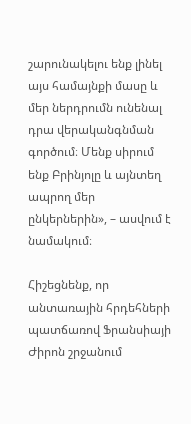շարունակելու ենք լինել այս համայնքի մասը և մեր ներդրումն ունենալ դրա վերականգնման գործում։ Մենք սիրում ենք Բրինյոլը և այնտեղ ապրող մեր ընկերներին», – ասվում է նամակում։

Հիշեցնենք, որ անտառային հրդեհների պատճառով Ֆրանսիայի Ժիրոն շրջանում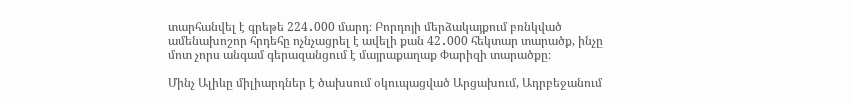տարհանվել է գրեթե 224․000 մարդ։ Բորդոյի մերձակայքում բռնկված ամենախոշոր հրդեհը ոչնչացրել է ավելի քան 42․000 հեկտար տարածք, ինչը մոտ չորս անգամ գերազանցում է մայրաքաղաք Փարիզի տարածքը։

Մինչ Ալիևը միլիարդներ է ծախսում օկուպացված Արցախում, Ադրբեջանում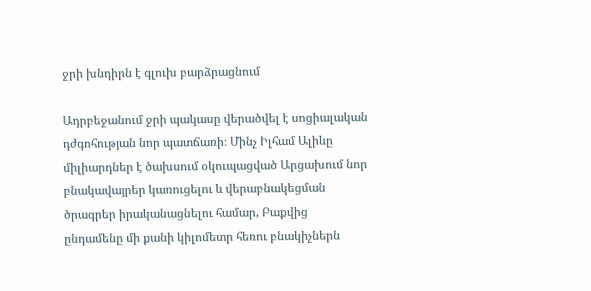ջրի խնդիրն է գլուխ բարձրացնում

Ադրբեջանում ջրի պակասը վերածվել է սոցիալական դժգոհության նոր պատճառի։ Մինչ Իլհամ Ալիևը միլիարդներ է ծախսում օկուպացված Արցախում նոր բնակավայրեր կառուցելու և վերաբնակեցման ծրագրեր իրականացնելու համար, Բաքվից ընդամենը մի քանի կիլոմետր հեռու բնակիչներն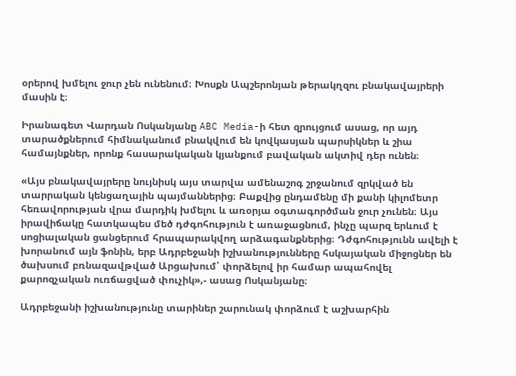օրերով խմելու ջուր չեն ունենում։ Խոսքն Ապշերոնյան թերակղզու բնակավայրերի մասին է։

Իրանագետ Վարդան Ոսկանյանը ABC Media-ի հետ զրույցում ասաց, որ այդ տարածքներում հիմնականում բնակվում են կովկասյան պարսիկներ և շիա համայնքներ, որոնք հասարակական կյանքում բավական ակտիվ դեր ունեն։

«Այս բնակավայրերը նույնիսկ այս տարվա ամենաշոգ շրջանում զրկված են տարրական կենցաղային պայմաններից։ Բաքվից ընդամենը մի քանի կիլոմետր հեռավորության վրա մարդիկ խմելու և առօրյա օգտագործման ջուր չունեն։ Այս իրավիճակը հատկապես մեծ դժգոհություն է առաջացնում, ինչը պարզ երևում է սոցիալական ցանցերում հրապարակվող արձագանքներից։ Դժգոհությունն ավելի է խորանում այն ֆոնին, երբ Ադրբեջանի իշխանությունները հսկայական միջոցներ են ծախսում բռնազավթված Արցախում՝ փորձելով իր համար ապահովել քարոզչական ուռճացված փուչիկ»,- ասաց Ոսկանյանը։

Ադրբեջանի իշխանությունը տարիներ շարունակ փորձում է աշխարհին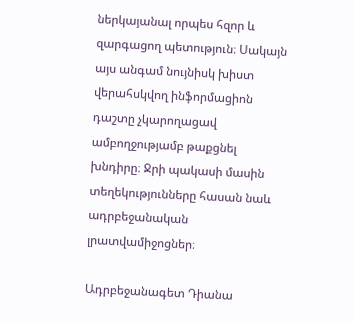ներկայանալ որպես հզոր և զարգացող պետություն։ Սակայն այս անգամ նույնիսկ խիստ վերահսկվող ինֆորմացիոն դաշտը չկարողացավ ամբողջությամբ թաքցնել խնդիրը։ Ջրի պակասի մասին տեղեկությունները հասան նաև ադրբեջանական լրատվամիջոցներ։

Ադրբեջանագետ Դիանա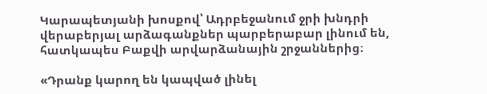Կարապետյանի խոսքով՝ Ադրբեջանում ջրի խնդրի վերաբերյալ արձագանքներ պարբերաբար լինում են, հատկապես Բաքվի արվարձանային շրջաններից։

«Դրանք կարող են կապված լինել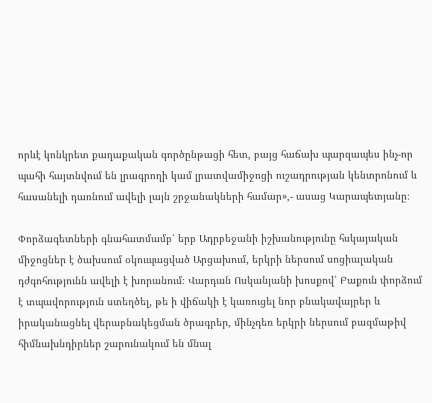որևէ կոնկրետ քաղաքական գործընթացի հետ, բայց հաճախ պարզապես ինչ-որ պահի հայտնվում են լրագրողի կամ լրատվամիջոցի ուշադրության կենտրոնում և հասանելի դառնում ավելի լայն շրջանակների համար»,- ասաց Կարապետյանը։

Փորձագետների գնահատմամբ՝ երբ Ադրբեջանի իշխանությունը հսկայական միջոցներ է ծախսում օկուպացված Արցախում, երկրի ներսում սոցիալական դժգոհությունն ավելի է խորանում։ Վարդան Ոսկանյանի խոսքով՝ Բաքուն փորձում է տպավորություն ստեղծել, թե ի վիճակի է կառուցել նոր բնակավայրեր և իրականացնել վերաբնակեցման ծրագրեր, մինչդեռ երկրի ներսում բազմաթիվ հիմնախնդիրներ շարունակում են մնալ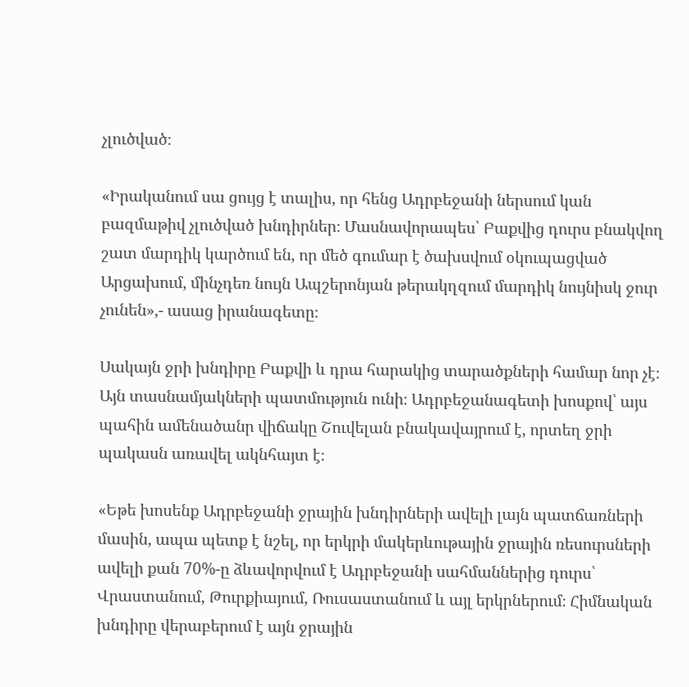չլուծված։

«Իրականում սա ցույց է տալիս, որ հենց Ադրբեջանի ներսում կան բազմաթիվ չլուծված խնդիրներ։ Մասնավորապես՝ Բաքվից դուրս բնակվող շատ մարդիկ կարծում են, որ մեծ գումար է ծախսվում օկուպացված Արցախում, մինչդեռ նույն Ապշերոնյան թերակղզում մարդիկ նույնիսկ ջուր չունեն»,- ասաց իրանագետը։

Սակայն ջրի խնդիրը Բաքվի և դրա հարակից տարածքների համար նոր չէ։ Այն տասնամյակների պատմություն ունի։ Ադրբեջանագետի խոսքով՝ այս պահին ամենածանր վիճակը Շուվելան բնակավայրում է, որտեղ ջրի պակասն առավել ակնհայտ է։

«Եթե խոսենք Ադրբեջանի ջրային խնդիրների ավելի լայն պատճառների մասին, ապա պետք է նշել, որ երկրի մակերևութային ջրային ռեսուրսների ավելի քան 70%-ը ձևավորվում է Ադրբեջանի սահմաններից դուրս՝ Վրաստանում, Թուրքիայում, Ռուսաստանում և այլ երկրներում։ Հիմնական խնդիրը վերաբերում է այն ջրային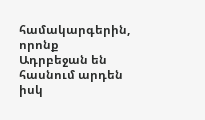համակարգերին, որոնք Ադրբեջան են հասնում արդեն իսկ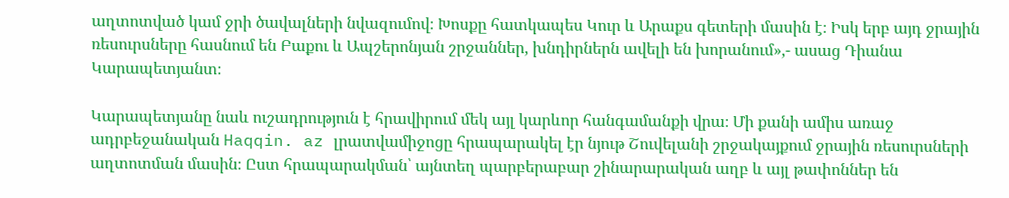աղտոտված կամ ջրի ծավալների նվազումով։ Խոսքը հատկապես Կուր և Արաքս գետերի մասին է։ Իսկ երբ այդ ջրային ռեսուրսները հասնում են Բաքու և Ապշերոնյան շրջաններ, խնդիրներն ավելի են խորանում»,- ասաց Դիանա Կարապետյանտ։

Կարապետյանը նաև ուշադրություն է հրավիրում մեկ այլ կարևոր հանգամանքի վրա։ Մի քանի ամիս առաջ ադրբեջանական Haqqin. az լրատվամիջոցը հրապարակել էր նյութ Շուվելանի շրջակայքում ջրային ռեսուրսների աղտոտման մասին։ Ըստ հրապարակման՝ այնտեղ պարբերաբար շինարարական աղբ և այլ թափոններ են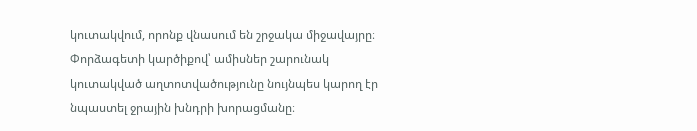կուտակվում, որոնք վնասում են շրջակա միջավայրը։ Փորձագետի կարծիքով՝ ամիսներ շարունակ կուտակված աղտոտվածությունը նույնպես կարող էր նպաստել ջրային խնդրի խորացմանը։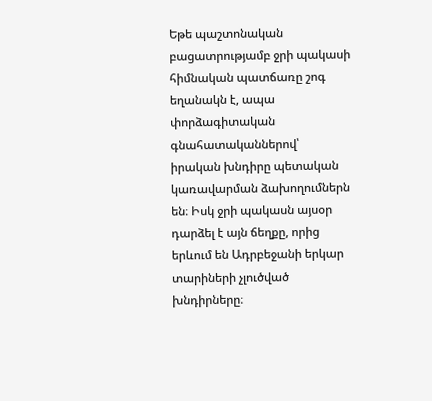Եթե պաշտոնական բացատրությամբ ջրի պակասի հիմնական պատճառը շոգ եղանակն է, ապա փորձագիտական գնահատականներով՝ իրական խնդիրը պետական կառավարման ձախողումներն են։ Իսկ ջրի պակասն այսօր դարձել է այն ճեղքը, որից երևում են Ադրբեջանի երկար տարիների չլուծված խնդիրները։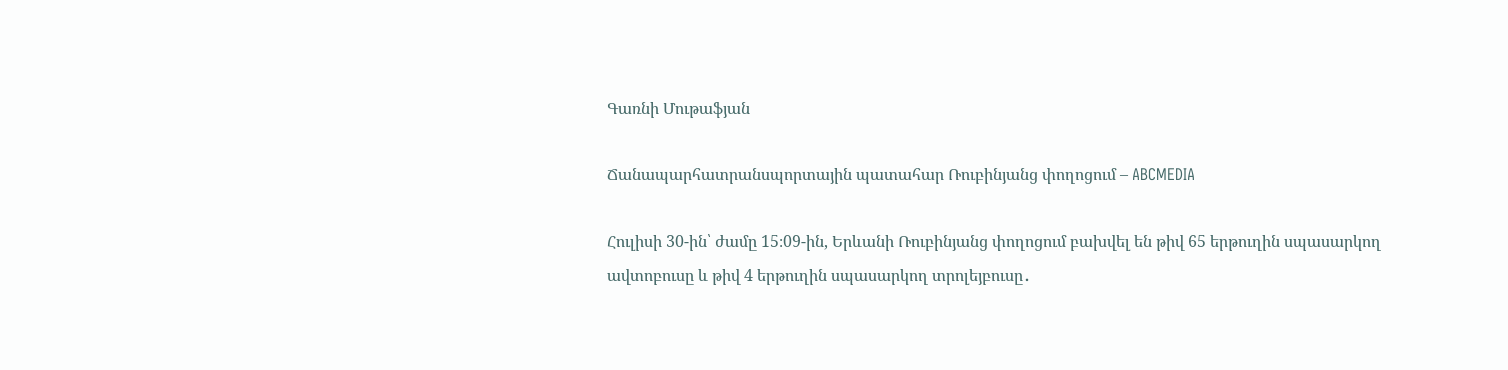Գառնի Մութաֆյան

Ճանապարհատրանսպորտային պատահար Ռուբինյանց փողոցում – ABCMEDIA

Հուլիսի 30-ին՝ ժամը 15։09-ին, Երևանի Ռուբինյանց փողոցում բախվել են թիվ 65 երթուղին սպասարկող ավտոբուսը և թիվ 4 երթուղին սպասարկող տրոլեյբուսը․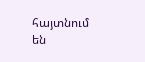հայտնում են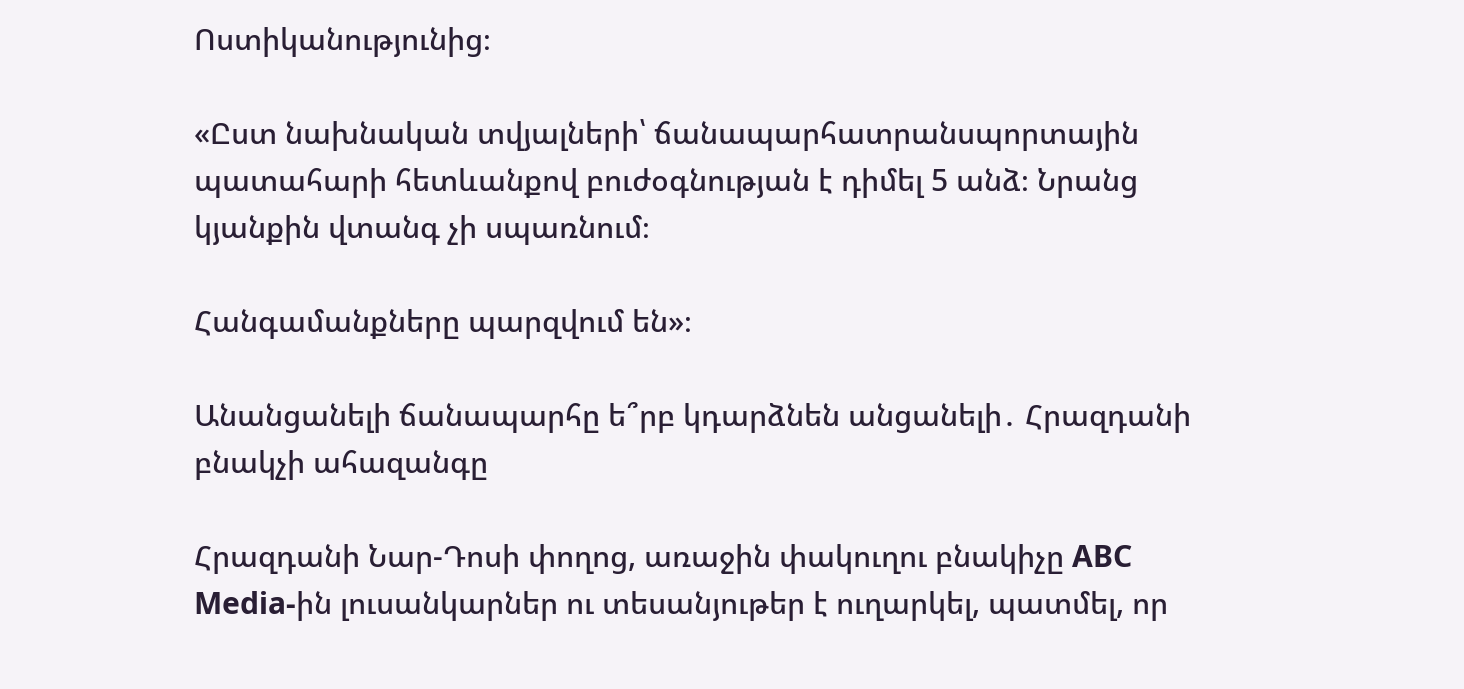Ոստիկանությունից։

«Ըստ նախնական տվյալների՝ ճանապարհատրանսպորտային պատահարի հետևանքով բուժօգնության է դիմել 5 անձ։ Նրանց կյանքին վտանգ չի սպառնում։

Հանգամանքները պարզվում են»։

Անանցանելի ճանապարհը ե՞րբ կդարձնեն անցանելի․ Հրազդանի բնակչի ահազանգը

Հրազդանի Նար-Դոսի փողոց, առաջին փակուղու բնակիչը ABC Media-ին լուսանկարներ ու տեսանյութեր է ուղարկել, պատմել, որ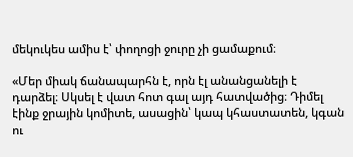մեկուկես ամիս է՝ փողոցի ջուրը չի ցամաքում։

«Մեր միակ ճանապարհն է, որն էլ անանցանելի է դարձել։ Սկսել է վատ հոտ գալ այդ հատվածից։ Դիմել էինք ջրային կոմիտե, ասացին՝ կապ կհաստատեն, կգան ու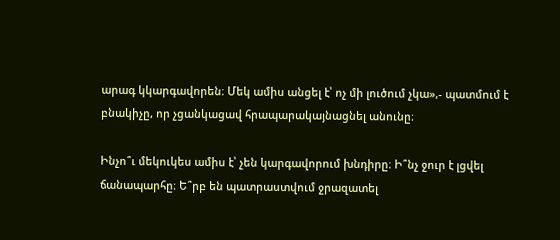արագ կկարգավորեն։ Մեկ ամիս անցել է՝ ոչ մի լուծում չկա»,- պատմում է բնակիչը, որ չցանկացավ հրապարակայնացնել անունը։

Ինչո՞ւ մեկուկես ամիս է՝ չեն կարգավորում խնդիրը։ Ի՞նչ ջուր է լցվել ճանապարհը։ Ե՞րբ են պատրաստվում ջրազատել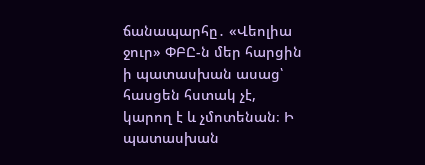ճանապարհը․ «Վեոլիա ջուր» ՓԲԸ-ն մեր հարցին ի պատասխան ասաց՝ հասցեն հստակ չէ, կարող է և չմոտենան։ Ի պատասխան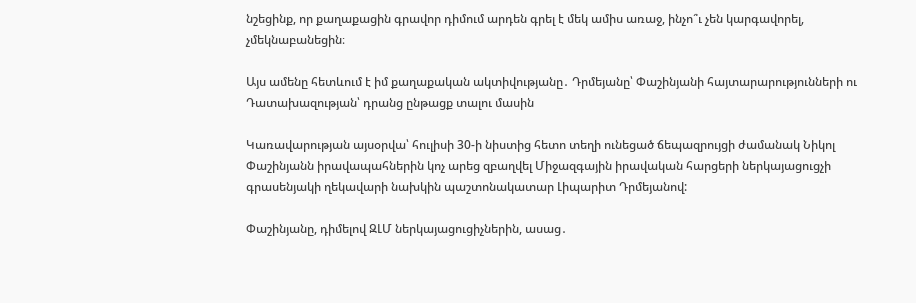նշեցինք, որ քաղաքացին գրավոր դիմում արդեն գրել է մեկ ամիս առաջ, ինչո՞ւ չեն կարգավորել, չմեկնաբանեցին։

Այս ամենը հետևում է իմ քաղաքական ակտիվությանը․ Դրմեյանը՝ Փաշինյանի հայտարարությունների ու Դատախազության՝ դրանց ընթացք տալու մասին

Կառավարության այսօրվա՝ հուլիսի 30-ի նիստից հետո տեղի ունեցած ճեպազրույցի ժամանակ Նիկոլ Փաշինյանն իրավապահներին կոչ արեց զբաղվել Միջազգային իրավական հարցերի ներկայացուցչի գրասենյակի ղեկավարի նախկին պաշտոնակատար Լիպարիտ Դրմեյանով:

Փաշինյանը, դիմելով ԶԼՄ ներկայացուցիչներին, ասաց․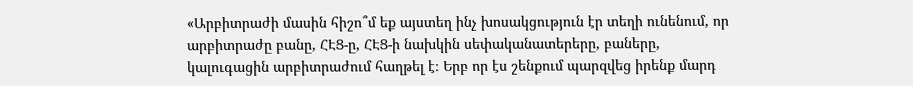«Արբիտրաժի մասին հիշո՞մ եք այստեղ ինչ խոսակցություն էր տեղի ունենում, որ արբիտրաժը բանը, ՀԷՑ-ը, ՀԷՑ-ի նախկին սեփականատերերը, բաները, կալուգացին արբիտրաժում հաղթել է։ Երբ որ էս շենքում պարզվեց իրենք մարդ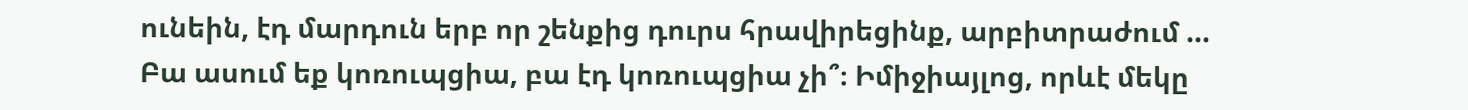ունեին, էդ մարդուն երբ որ շենքից դուրս հրավիրեցինք, արբիտրաժում …
Բա ասում եք կոռուպցիա, բա էդ կոռուպցիա չի՞։ Իմիջիայլոց, որևէ մեկը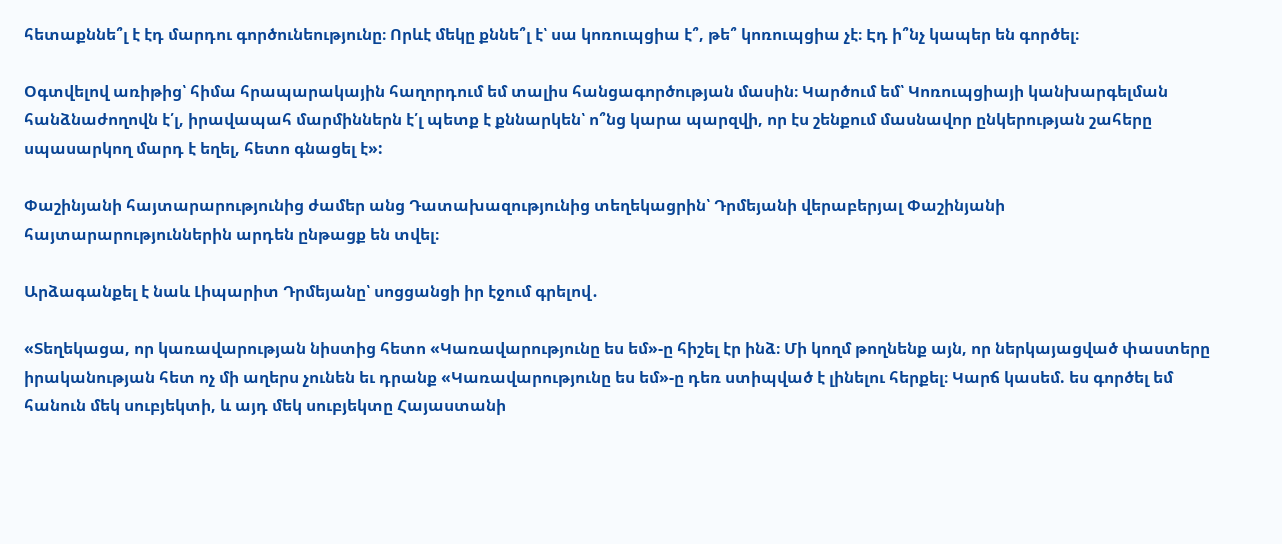հետաքննե՞լ է էդ մարդու գործունեությունը։ Որևէ մեկը քննե՞լ է՝ սա կոռուպցիա է՞, թե՞ կոռուպցիա չէ։ Էդ ի՞նչ կապեր են գործել։

Օգտվելով առիթից՝ հիմա հրապարակային հաղորդում եմ տալիս հանցագործության մասին։ Կարծում եմ՝ Կոռուպցիայի կանխարգելման հանձնաժողովն է՛լ, իրավապահ մարմիններն է՛լ պետք է քննարկեն՝ ո՞նց կարա պարզվի, որ էս շենքում մասնավոր ընկերության շահերը սպասարկող մարդ է եղել, հետո գնացել է»:

Փաշինյանի հայտարարությունից ժամեր անց Դատախազությունից տեղեկացրին՝ Դրմեյանի վերաբերյալ Փաշինյանի հայտարարություններին արդեն ընթացք են տվել։

Արձագանքել է նաև Լիպարիտ Դրմեյանը՝ սոցցանցի իր էջում գրելով․

«Տեղեկացա, որ կառավարության նիստից հետո «Կառավարությունը ես եմ»-ը հիշել էր ինձ։ Մի կողմ թողնենք այն, որ ներկայացված փաստերը իրականության հետ ոչ մի աղերս չունեն եւ դրանք «Կառավարությունը ես եմ»-ը դեռ ստիպված է լինելու հերքել։ Կարճ կասեմ. ես գործել եմ հանուն մեկ սուբյեկտի, և այդ մեկ սուբյեկտը Հայաստանի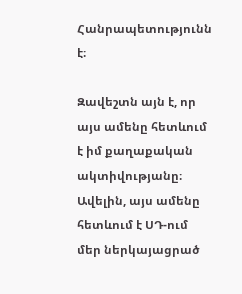Հանրապետությունն է։

Զավեշտն այն է, որ այս ամենը հետևում է իմ քաղաքական ակտիվությանը։ Ավելին, այս ամենը հետևում է ՍԴ-ում մեր ներկայացրած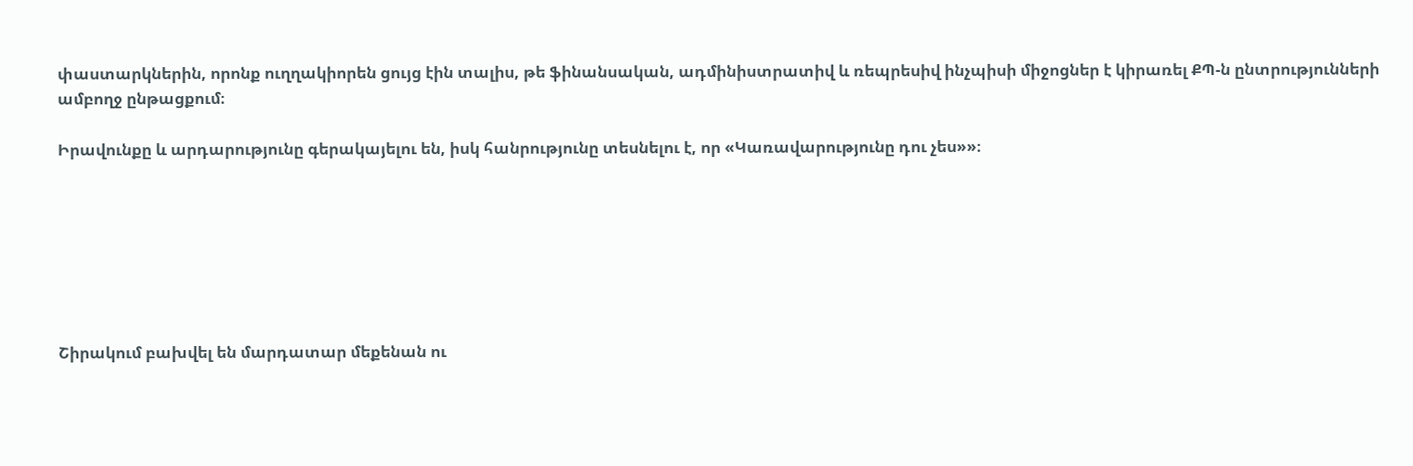փաստարկներին, որոնք ուղղակիորեն ցույց էին տալիս, թե ֆինանսական, ադմինիստրատիվ և ռեպրեսիվ ինչպիսի միջոցներ է կիրառել ՔՊ-ն ընտրությունների ամբողջ ընթացքում։

Իրավունքը և արդարությունը գերակայելու են, իսկ հանրությունը տեսնելու է, որ «Կառավարությունը դու չես»»։







Շիրակում բախվել են մարդատար մեքենան ու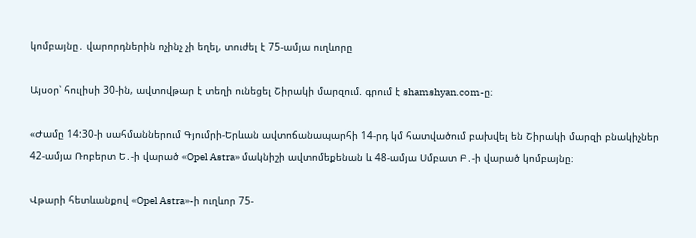կոմբայնը․ վարորդներին ոչինչ չի եղել, տուժել է 75-ամյա ուղևորը

Այսօր՝ հուլիսի 30-ին, ավտովթար է տեղի ունեցել Շիրակի մարզում. գրում է shamshyan.com-ը։

«Ժամը 14:30-ի սահմաններում Գյումրի-Երևան ավտոճանապարհի 14-րդ կմ հատվածում բախվել են Շիրակի մարզի բնակիչներ 42-ամյա Ռոբերտ Ե․-ի վարած «Opel Astra» մակնիշի ավտոմեքենան և 48-ամյա Սմբատ Բ․-ի վարած կոմբայնը։

Վթարի հետևանքով «Opel Astra»-ի ուղևոր 75-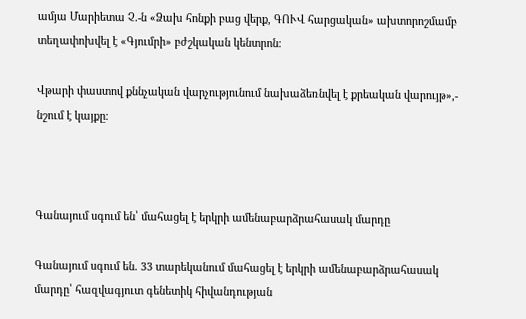ամյա Մարիետա Չ․-ն «Ձախ հոնքի բաց վերք, ԳՈՒՎ հարցական» ախտորոշմամբ տեղափոխվել է «Գյումրի» բժշկական կենտրոն։

Վթարի փաստով քննչական վարչությունում նախաձեռնվել է քրեական վարույթ»,- նշում է կայքը։



Գանայում սգում են՝ մահացել է երկրի ամենաբարձրահասակ մարդը

Գանայում սգում են․ 33 տարեկանում մահացել է երկրի ամենաբարձրահասակ մարդը՝ հազվագյուտ գենետիկ հիվանդության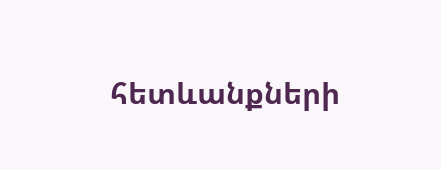հետևանքների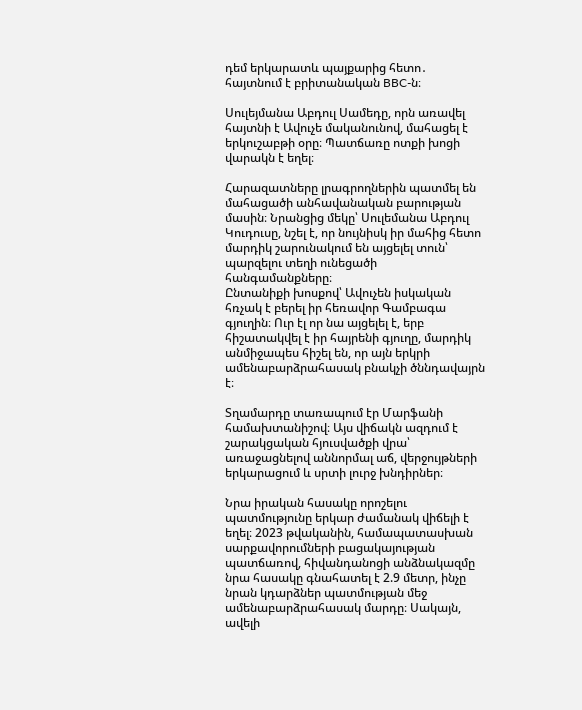դեմ երկարատև պայքարից հետո․ հայտնում է բրիտանական BBC-ն։

Սուլեյմանա Աբդուլ Սամեդը, որն առավել հայտնի է Ավուչե մականունով, մահացել է երկուշաբթի օրը։ Պատճառը ոտքի խոցի վարակն է եղել։

Հարազատները լրագրողներին պատմել են մահացածի անհավանական բարության մասին։ Նրանցից մեկը՝ Սուլեմանա Աբդուլ Կուդուսը, նշել է, որ նույնիսկ իր մահից հետո մարդիկ շարունակում են այցելել տուն՝ պարզելու տեղի ունեցածի հանգամանքները։
Ընտանիքի խոսքով՝ Ավուչեն իսկական հռչակ է բերել իր հեռավոր Գամբագա գյուղին։ Ուր էլ որ նա այցելել է, երբ հիշատակվել է իր հայրենի գյուղը, մարդիկ անմիջապես հիշել են, որ այն երկրի ամենաբարձրահասակ բնակչի ծննդավայրն է։

Տղամարդը տառապում էր Մարֆանի համախտանիշով։ Այս վիճակն ազդում է շարակցական հյուսվածքի վրա՝ առաջացնելով աննորմալ աճ, վերջույթների երկարացում և սրտի լուրջ խնդիրներ։

Նրա իրական հասակը որոշելու պատմությունը երկար ժամանակ վիճելի է եղել։ 2023 թվականին, համապատասխան սարքավորումների բացակայության պատճառով, հիվանդանոցի անձնակազմը նրա հասակը գնահատել է 2.9 մետր, ինչը նրան կդարձներ պատմության մեջ ամենաբարձրահասակ մարդը։ Սակայն, ավելի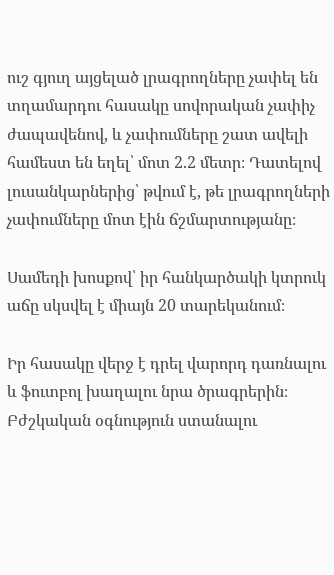ուշ գյուղ այցելած լրագրողները չափել են տղամարդու հասակը սովորական չափիչ ժապավենով, և չափումները շատ ավելի համեստ են եղել՝ մոտ 2.2 մետր։ Դատելով լուսանկարներից՝ թվում է, թե լրագրողների չափումները մոտ էին ճշմարտությանը։

Սամեդի խոսքով՝ իր հանկարծակի կտրուկ աճը սկսվել է միայն 20 տարեկանում։

Իր հասակը վերջ է դրել վարորդ դառնալու և ֆուտբոլ խաղալու նրա ծրագրերին։ Բժշկական օգնություն ստանալու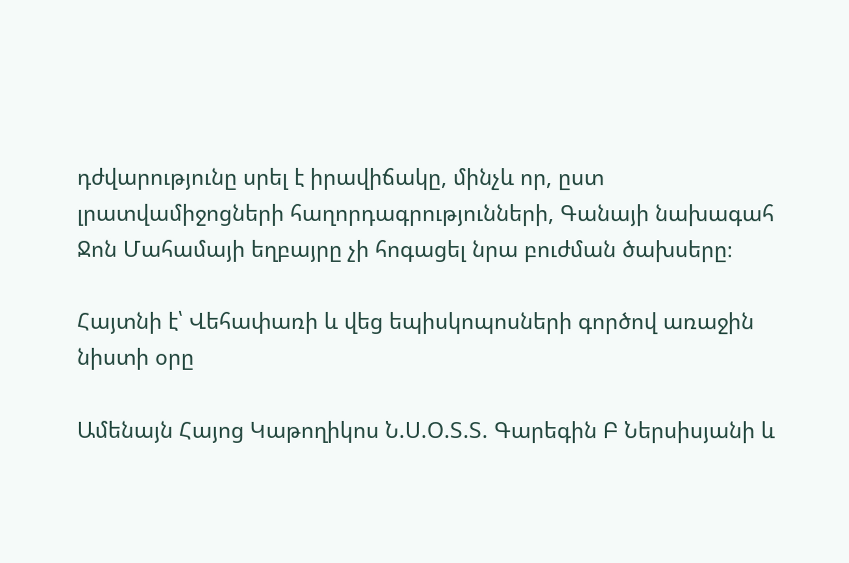դժվարությունը սրել է իրավիճակը, մինչև որ, ըստ լրատվամիջոցների հաղորդագրությունների, Գանայի նախագահ Ջոն Մահամայի եղբայրը չի հոգացել նրա բուժման ծախսերը։

Հայտնի է՝ Վեհափառի և վեց եպիսկոպոսների գործով առաջին նիստի օրը

Ամենայն Հայոց Կաթողիկոս Ն.Ս.Օ.Տ.Տ. Գարեգին Բ Ներսիսյանի և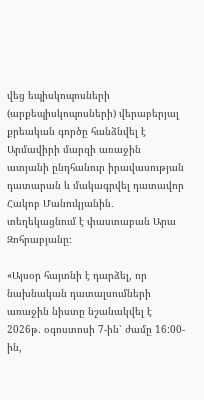վեց եպիսկոպոսների (արքեպիսկոպոսների) վերաբերյալ քրեական գործը հանձնվել է Արմավիրի մարզի առաջին ատյանի ընդհանուր իրավասության դատարան և մակագրվել դատավոր Հակոբ Մանուկյանին․ տեղեկացնում է փաստաբան Արա Զոհրաբյանը։

«Այսօր հայտնի է դարձել, որ նախնական դատալսումների առաջին նիստը նշանակվել է 2026թ. օգոստոսի 7-ին՝ ժամը 16:00-ին,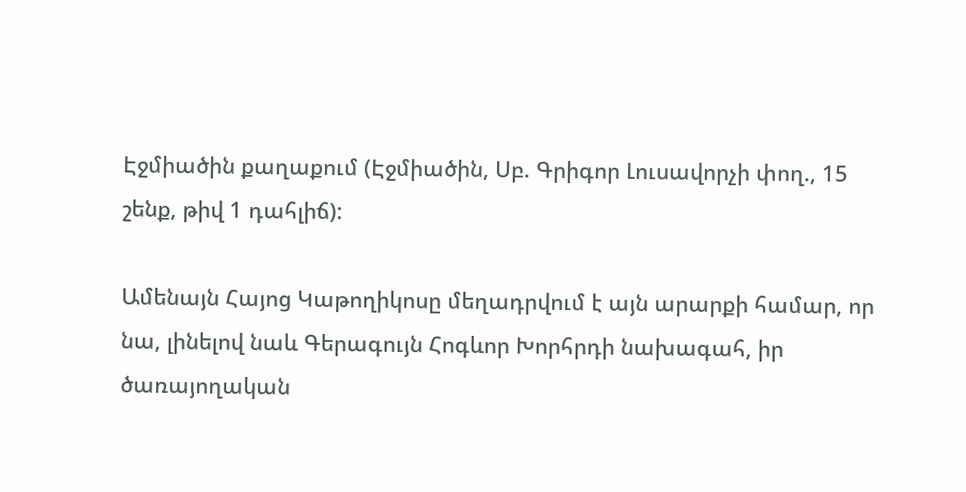Էջմիածին քաղաքում (Էջմիածին, Սբ. Գրիգոր Լուսավորչի փող., 15 շենք, թիվ 1 դահլիճ):

Ամենայն Հայոց Կաթողիկոսը մեղադրվում է այն արարքի համար, որ նա, լինելով նաև Գերագույն Հոգևոր Խորհրդի նախագահ, իր ծառայողական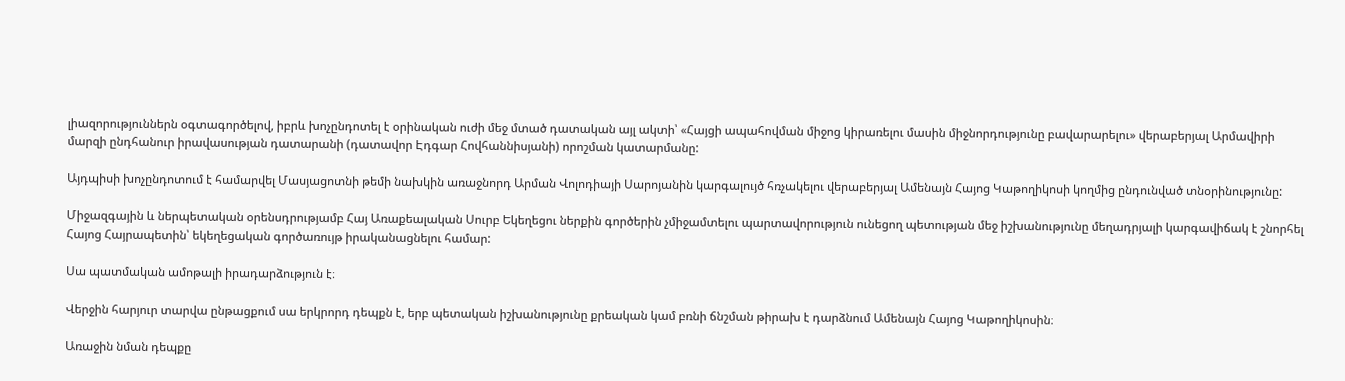լիազորություններն օգտագործելով, իբրև խոչընդոտել է օրինական ուժի մեջ մտած դատական այլ ակտի՝ «Հայցի ապահովման միջոց կիրառելու մասին միջնորդությունը բավարարելու» վերաբերյալ Արմավիրի մարզի ընդհանուր իրավասության դատարանի (դատավոր Էդգար Հովհաննիսյանի) որոշման կատարմանը:

Այդպիսի խոչընդոտում է համարվել Մասյացոտնի թեմի նախկին առաջնորդ Արման Վոլոդիայի Սարոյանին կարգալույծ հռչակելու վերաբերյալ Ամենայն Հայոց Կաթողիկոսի կողմից ընդունված տնօրինությունը:

Միջազգային և ներպետական օրենսդրությամբ Հայ Առաքեալական Սուրբ Եկեղեցու ներքին գործերին չմիջամտելու պարտավորություն ունեցող պետության մեջ իշխանությունը մեղադրյալի կարգավիճակ է շնորհել Հայոց Հայրապետին՝ եկեղեցական գործառույթ իրականացնելու համար:

Սա պատմական ամոթալի իրադարձություն է։

Վերջին հարյուր տարվա ընթացքում սա երկրորդ դեպքն է, երբ պետական իշխանությունը քրեական կամ բռնի ճնշման թիրախ է դարձնում Ամենայն Հայոց Կաթողիկոսին։

Առաջին նման դեպքը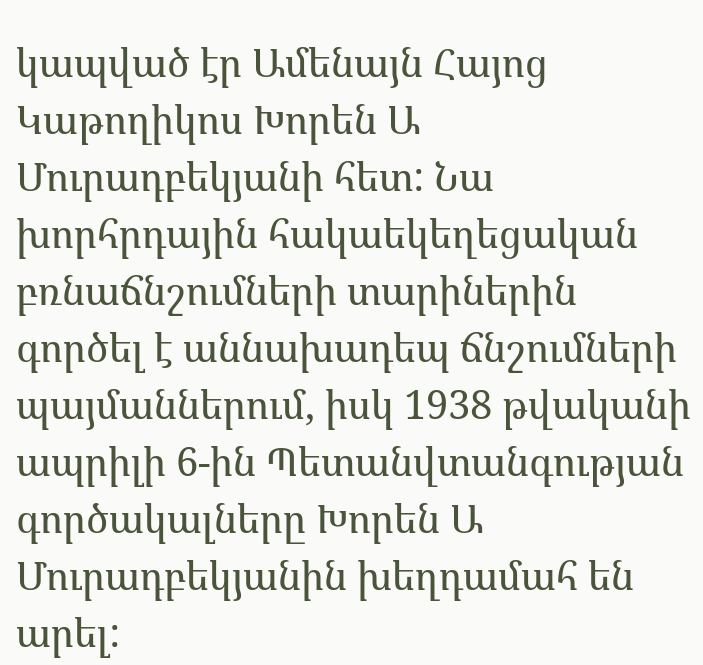կապված էր Ամենայն Հայոց Կաթողիկոս Խորեն Ա Մուրադբեկյանի հետ: Նա խորհրդային հակաեկեղեցական բռնաճնշումների տարիներին գործել է աննախադեպ ճնշումների պայմաններում, իսկ 1938 թվականի ապրիլի 6-ին Պետանվտանգության գործակալները Խորեն Ա Մուրադբեկյանին խեղդամահ են արել: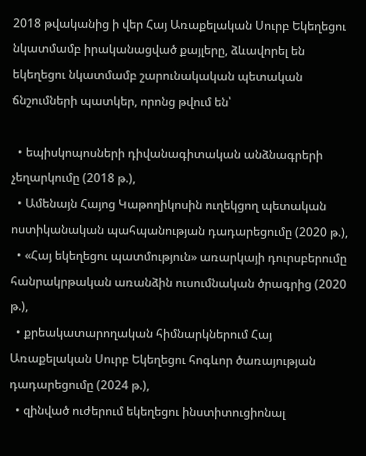2018 թվականից ի վեր Հայ Առաքելական Սուրբ Եկեղեցու նկատմամբ իրականացված քայլերը, ձևավորել են եկեղեցու նկատմամբ շարունակական պետական ճնշումների պատկեր, որոնց թվում են՝

  • եպիսկոպոսների դիվանագիտական անձնագրերի չեղարկումը (2018 թ.),
  • Ամենայն Հայոց Կաթողիկոսին ուղեկցող պետական ոստիկանական պահպանության դադարեցումը (2020 թ.),
  • «Հայ եկեղեցու պատմություն» առարկայի դուրսբերումը հանրակրթական առանձին ուսումնական ծրագրից (2020 թ.),
  • քրեակատարողական հիմնարկներում Հայ Առաքելական Սուրբ Եկեղեցու հոգևոր ծառայության դադարեցումը (2024 թ.),
  • զինված ուժերում եկեղեցու ինստիտուցիոնալ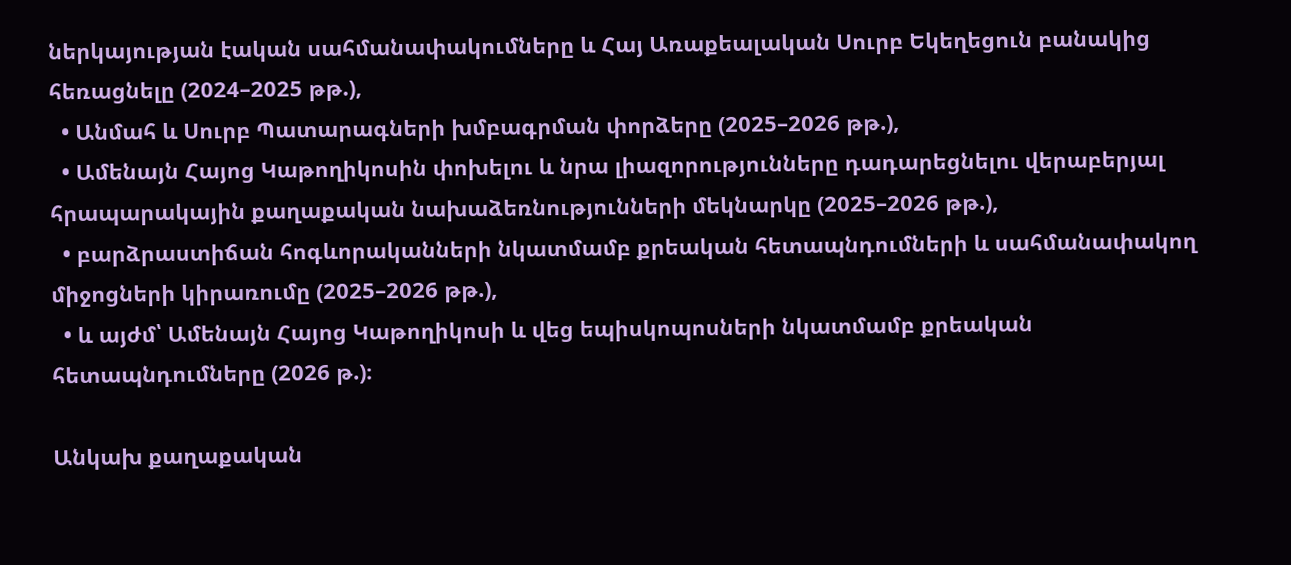ներկայության էական սահմանափակումները և Հայ Առաքեալական Սուրբ Եկեղեցուն բանակից հեռացնելը (2024–2025 թթ.),
  • Անմահ և Սուրբ Պատարագների խմբագրման փորձերը (2025–2026 թթ.),
  • Ամենայն Հայոց Կաթողիկոսին փոխելու և նրա լիազորությունները դադարեցնելու վերաբերյալ հրապարակային քաղաքական նախաձեռնությունների մեկնարկը (2025–2026 թթ.),
  • բարձրաստիճան հոգևորականների նկատմամբ քրեական հետապնդումների և սահմանափակող միջոցների կիրառումը (2025–2026 թթ.),
  • և այժմ՝ Ամենայն Հայոց Կաթողիկոսի և վեց եպիսկոպոսների նկատմամբ քրեական հետապնդումները (2026 թ.)։

Անկախ քաղաքական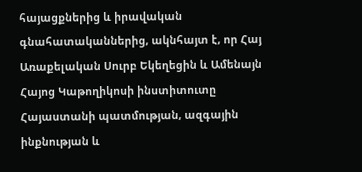հայացքներից և իրավական գնահատականներից, ակնհայտ է, որ Հայ Առաքելական Սուրբ Եկեղեցին և Ամենայն Հայոց Կաթողիկոսի ինստիտուտը Հայաստանի պատմության, ազգային ինքնության և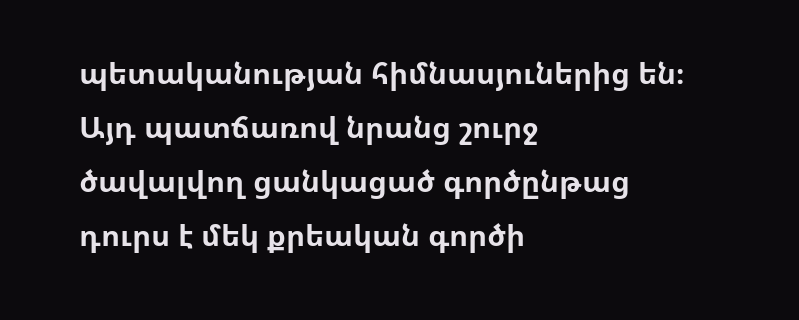պետականության հիմնասյուներից են։ Այդ պատճառով նրանց շուրջ ծավալվող ցանկացած գործընթաց դուրս է մեկ քրեական գործի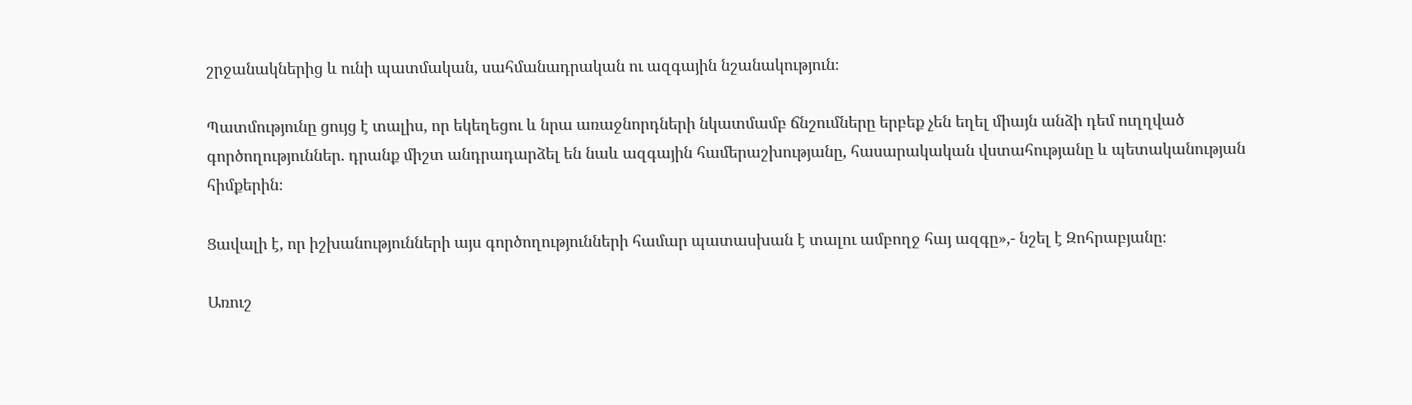շրջանակներից և ունի պատմական, սահմանադրական ու ազգային նշանակություն։

Պատմությունը ցույց է տալիս, որ եկեղեցու և նրա առաջնորդների նկատմամբ ճնշումները երբեք չեն եղել միայն անձի դեմ ուղղված գործողություններ. դրանք միշտ անդրադարձել են նաև ազգային համերաշխությանը, հասարակական վստահությանը և պետականության հիմքերին։

Ցավալի է, որ իշխանությունների այս գործողությունների համար պատասխան է տալու ամբողջ հայ ազգը»,- նշել է Զոհրաբյանը։

Առուշ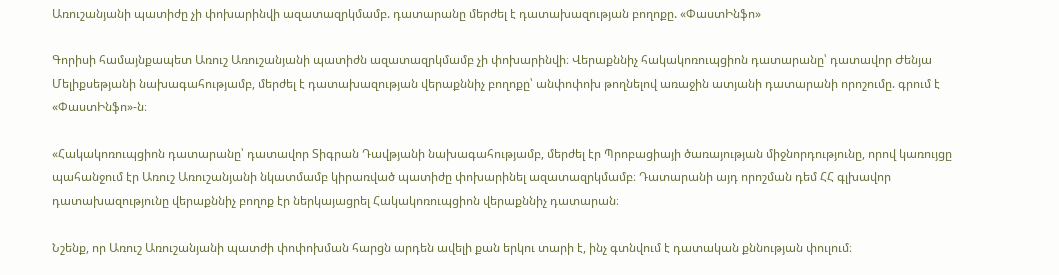Առուշանյանի պատիժը չի փոխարինվի ազատազրկմամբ. դատարանը մերժել է դատախազության բողոքը. «ՓաստԻնֆո»

Գորիսի համայնքապետ Առուշ Առուշանյանի պատիժն ազատազրկմամբ չի փոխարինվի։ Վերաքննիչ հակակոռուպցիոն դատարանը՝ դատավոր Ժենյա Մելիքսեթյանի նախագահությամբ, մերժել է դատախազության վերաքննիչ բողոքը՝ անփոփոխ թողնելով առաջին ատյանի դատարանի որոշումը. գրում է «ՓաստԻնֆո»-ն։

«Հակակոռուպցիոն դատարանը՝ դատավոր Տիգրան Դավթյանի նախագահությամբ, մերժել էր Պրոբացիայի ծառայության միջնորդությունը, որով կառույցը պահանջում էր Առուշ Առուշանյանի նկատմամբ կիրառված պատիժը փոխարինել ազատազրկմամբ։ Դատարանի այդ որոշման դեմ ՀՀ գլխավոր դատախազությունը վերաքննիչ բողոք էր ներկայացրել Հակակոռուպցիոն վերաքննիչ դատարան։

Նշենք, որ Առուշ Առուշանյանի պատժի փոփոխման հարցն արդեն ավելի քան երկու տարի է, ինչ գտնվում է դատական քննության փուլում։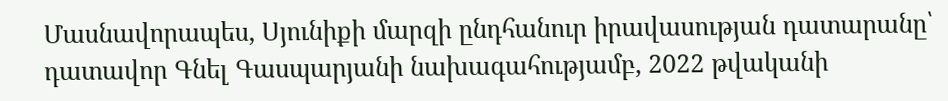Մասնավորապես, Սյունիքի մարզի ընդհանուր իրավասության դատարանը՝ դատավոր Գնել Գասպարյանի նախագահությամբ, 2022 թվականի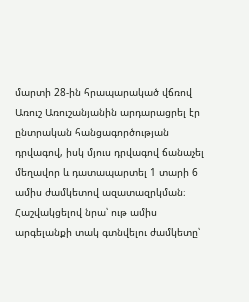մարտի 28-ին հրապարակած վճռով Առուշ Առուշանյանին արդարացրել էր ընտրական հանցագործության դրվագով, իսկ մյուս դրվագով ճանաչել մեղավոր և դատապարտել 1 տարի 6 ամիս ժամկետով ազատազրկման։ Հաշվակցելով նրա՝ ութ ամիս արգելանքի տակ գտնվելու ժամկետը՝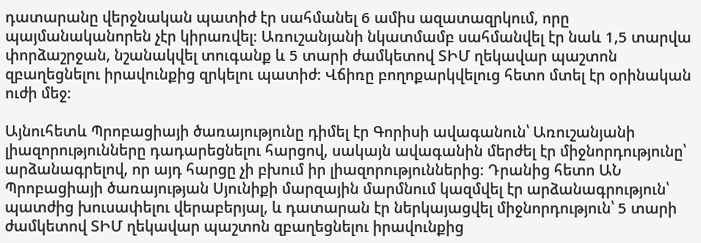դատարանը վերջնական պատիժ էր սահմանել 6 ամիս ազատազրկում, որը պայմանականորեն չէր կիրառվել։ Առուշանյանի նկատմամբ սահմանվել էր նաև 1,5 տարվա փորձաշրջան, նշանակվել տուգանք և 5 տարի ժամկետով ՏԻՄ ղեկավար պաշտոն զբաղեցնելու իրավունքից զրկելու պատիժ։ Վճիռը բողոքարկվելուց հետո մտել էր օրինական ուժի մեջ։

Այնուհետև Պրոբացիայի ծառայությունը դիմել էր Գորիսի ավագանուն՝ Առուշանյանի լիազորությունները դադարեցնելու հարցով, սակայն ավագանին մերժել էր միջնորդությունը՝ արձանագրելով, որ այդ հարցը չի բխում իր լիազորություններից։ Դրանից հետո ԱՆ Պրոբացիայի ծառայության Սյունիքի մարզային մարմնում կազմվել էր արձանագրություն՝ պատժից խուսափելու վերաբերյալ, և դատարան էր ներկայացվել միջնորդություն՝ 5 տարի ժամկետով ՏԻՄ ղեկավար պաշտոն զբաղեցնելու իրավունքից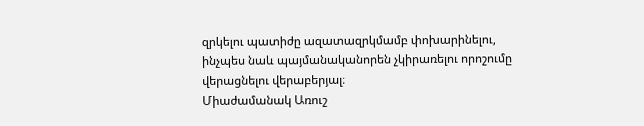զրկելու պատիժը ազատազրկմամբ փոխարինելու, ինչպես նաև պայմանականորեն չկիրառելու որոշումը վերացնելու վերաբերյալ։
Միաժամանակ Առուշ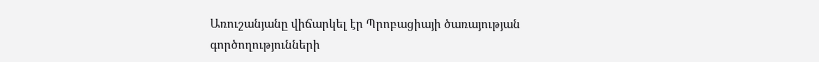Առուշանյանը վիճարկել էր Պրոբացիայի ծառայության գործողությունների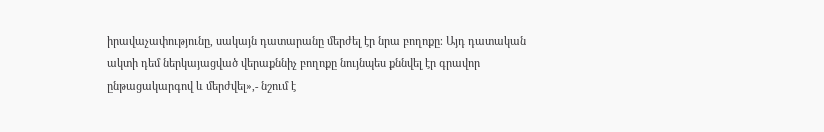իրավաչափությունը, սակայն դատարանը մերժել էր նրա բողոքը։ Այդ դատական ակտի դեմ ներկայացված վերաքննիչ բողոքը նույնպես քննվել էր գրավոր ընթացակարգով և մերժվել»,- նշում է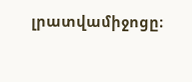լրատվամիջոցը։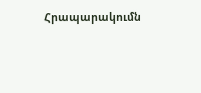Հրապարակումն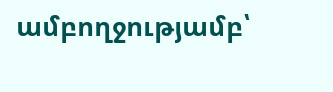ամբողջությամբ՝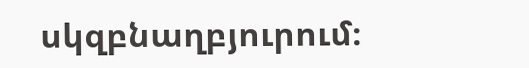սկզբնաղբյուրում։